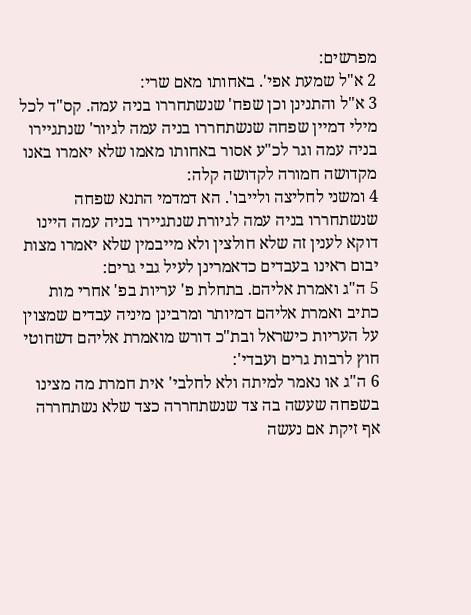מפרשים:
2 א"ל שמעת אפי'. באחותו מאם שרי:
3 א"ל והתנינן וכן שפח' שנשתחררו בניה עמה. קס"ד לכל מילי דמיין שפחה שנשתחררו בניה עמה לגיור' שנתגיירו בניה עמה וגר לכ"ע אסור באחותו מאמו שלא יאמרו באנו מקדושה חמורה לקדושה קלה:
4 ומשני לחליצה ולייבו'. הא דמדמי התנא שפחה שנשתחררו בניה עמה לגיורת שנתגיירו בניה עמה היינו דוקא לענין זה שלא חולצין ולא מייבמין שלא יאמרו מצות יבום ראינו בעבדים כדאמרינן לעיל גבי גרים:
5 ה"ג ואמרת אליהם. בתחלת פ' עריות בפ' אחרי מות כתיב ואמרת אליהם דמיותר ומרבינן מיניה עבדים שמצוין על העריות כישראל ובת"כ דורש מואמרת אליהם דשחוטי חוץ לרבות גרים ועבדי':
6 ה"ג או נאמר למיתה ולא לחלבי' אית חמרת מה מצינו בשפחה שעשה בה צד שנשתחררה כצד שלא נשתחררה אף זיקת אם נעשה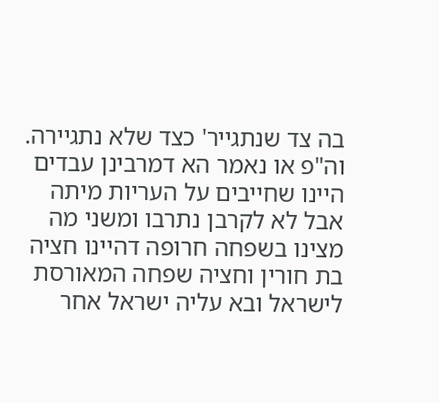בה צד שנתגייר' כצד שלא נתגיירה. וה"פ או נאמר הא דמרבינן עבדים היינו שחייבים על העריות מיתה אבל לא לקרבן נתרבו ומשני מה מצינו בשפחה חרופה דהיינו חציה בת חורין וחציה שפחה המאורסת לישראל ובא עליה ישראל אחר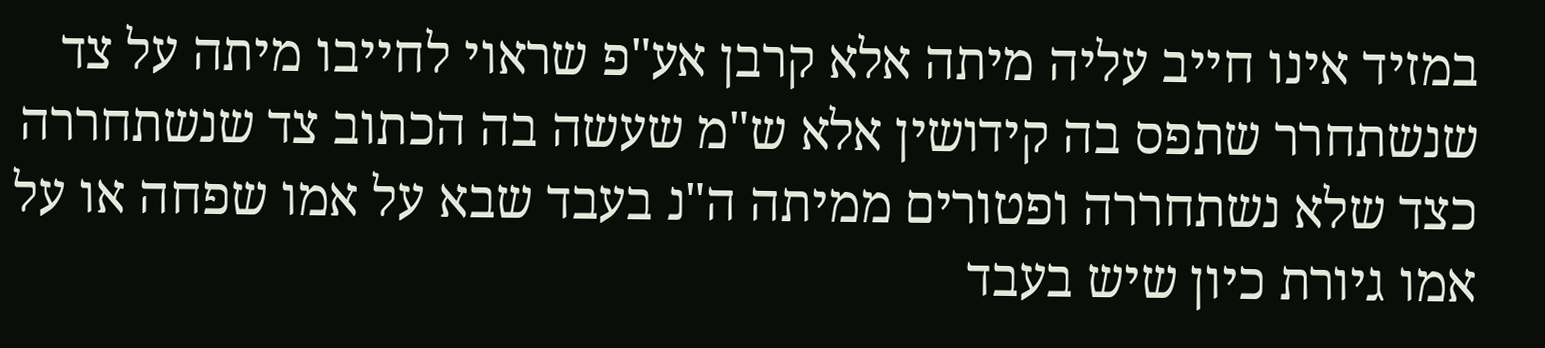במזיד אינו חייב עליה מיתה אלא קרבן אע"פ שראוי לחייבו מיתה על צד שנשתחרר שתפס בה קידושין אלא ש"מ שעשה בה הכתוב צד שנשתחררה כצד שלא נשתחררה ופטורים ממיתה ה"נ בעבד שבא על אמו שפחה או על אמו גיורת כיון שיש בעבד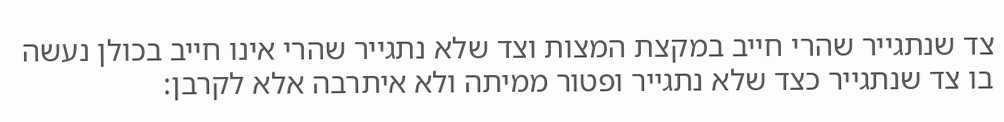צד שנתגייר שהרי חייב במקצת המצות וצד שלא נתגייר שהרי אינו חייב בכולן נעשה בו צד שנתגייר כצד שלא נתגייר ופטור ממיתה ולא איתרבה אלא לקרבן: